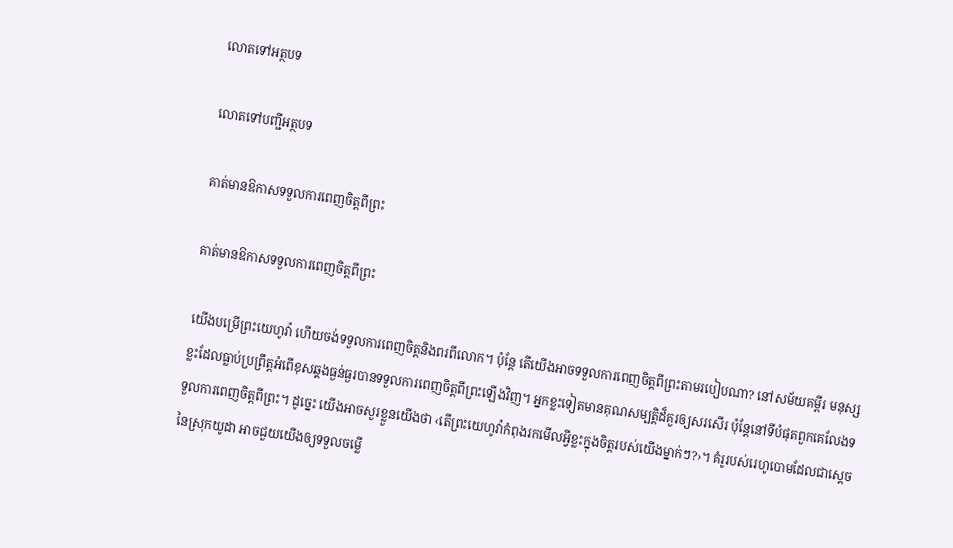លោតទៅអត្ថបទ

លោតទៅបញ្ជីអត្ថបទ

គាត់មានឱកាសទទួលការពេញចិត្ដពីព្រះ

គាត់មានឱកាសទទួលការពេញចិត្ដពីព្រះ

យើងបម្រើព្រះយេហូវ៉ា ហើយចង់ទទួលការពេញចិត្ដនិងពរពីលោក។ ប៉ុន្ដែ តើយើងអាចទទួលការពេញចិត្ដពីព្រះតាមរបៀបណា? នៅសម័យគម្ពីរ មនុស្សខ្លះដែលធ្លាប់ប្រព្រឹត្ដអំពើខុសឆ្គងធ្ងន់ធ្ងរបានទទួលការពេញចិត្ដពីព្រះឡើងវិញ។ អ្នកខ្លះទៀតមានគុណសម្បត្ដិដ៏គួរឲ្យសរសើរ ប៉ុន្ដែនៅទីបំផុតពួកគេលែងទទួលការពេញចិត្ដពីព្រះ។ ដូច្នេះ យើងអាចសួរខ្លួនយើងថា ‹តើព្រះយេហូវ៉ាកំពុងរកមើលអ្វីខ្លះក្នុងចិត្ដរបស់យើងម្នាក់ៗ?›។ គំរូរបស់រេហូបោមដែលជាស្ដេចនៃស្រុកយូដា អាចជួយយើងឲ្យទទួលចម្លើ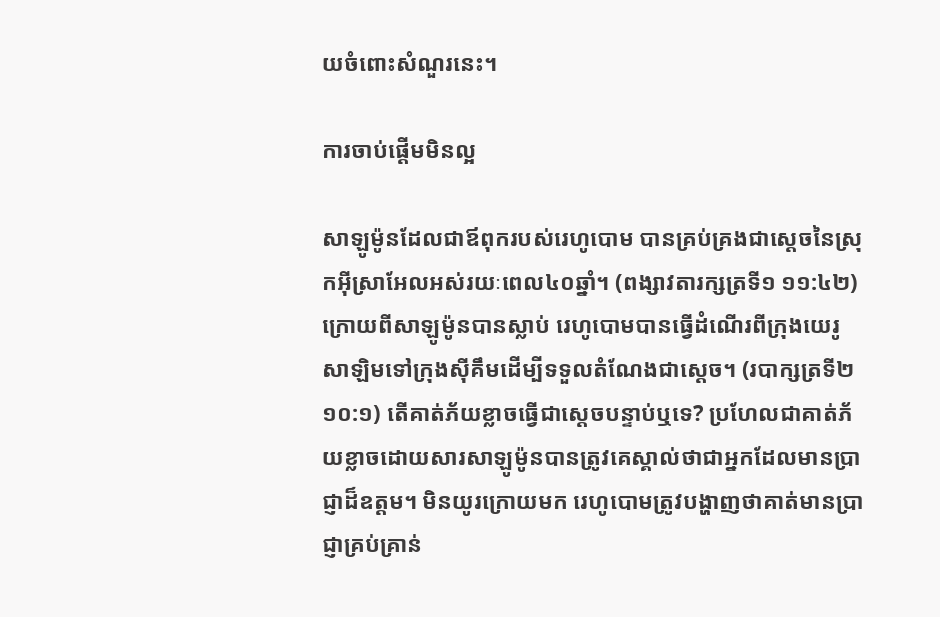យចំពោះសំណួរនេះ។

ការចាប់ផ្ដើមមិនល្អ

សាឡូម៉ូនដែលជាឪពុករបស់រេហូបោម បានគ្រប់គ្រងជាស្ដេចនៃស្រុកអ៊ីស្រាអែលអស់រយៈពេល៤០ឆ្នាំ។ (ពង្សាវតារក្សត្រទី១ ១១:៤២) ក្រោយពីសាឡូម៉ូនបានស្លាប់ រេហូបោមបានធ្វើដំណើរពីក្រុងយេរូសាឡិមទៅក្រុងស៊ីគឹមដើម្បីទទួលតំណែងជាស្ដេច។ (របាក្សត្រទី២ ១០:១) តើគាត់ភ័យខ្លាចធ្វើជាស្ដេចបន្ទាប់ឬទេ? ប្រហែលជាគាត់ភ័យខ្លាចដោយសារសាឡូម៉ូនបានត្រូវគេស្គាល់ថាជាអ្នកដែលមានប្រាជ្ញាដ៏ឧត្ដម។ មិនយូរក្រោយមក រេហូបោមត្រូវបង្ហាញថាគាត់មានប្រាជ្ញាគ្រប់គ្រាន់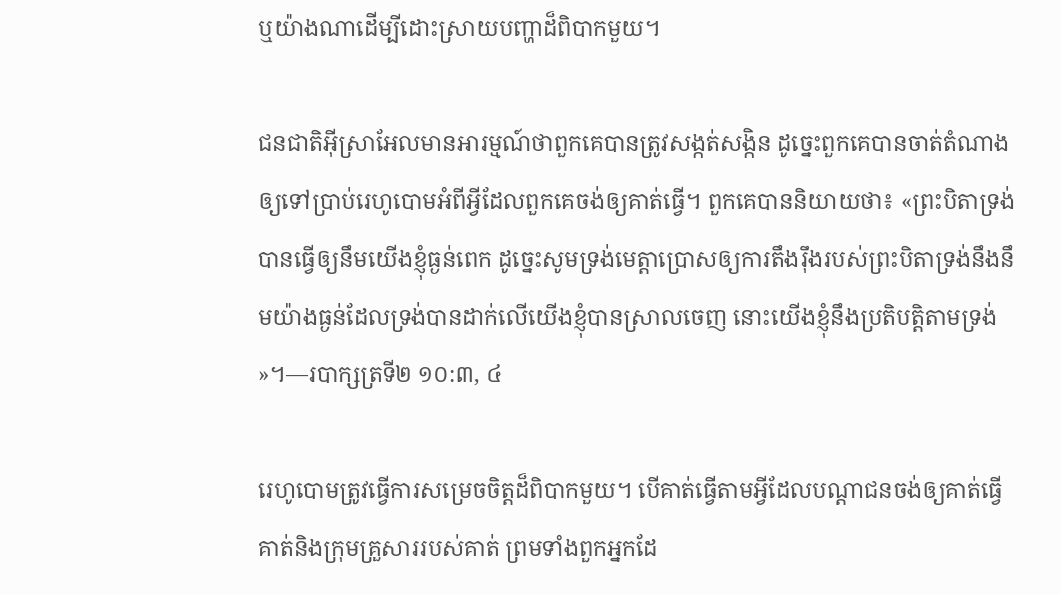ឬយ៉ាងណាដើម្បីដោះស្រាយបញ្ហាដ៏ពិបាកមួយ។

ជនជាតិអ៊ីស្រាអែលមានអារម្មណ៍ថាពួកគេបានត្រូវសង្កត់សង្កិន ដូច្នេះពួកគេបានចាត់តំណាងឲ្យទៅប្រាប់រេហូបោមអំពីអ្វីដែលពួកគេចង់ឲ្យគាត់ធ្វើ។ ពួកគេបាននិយាយថា៖ «ព្រះបិតាទ្រង់បានធ្វើឲ្យនឹមយើងខ្ញុំធ្ងន់ពេក ដូច្នេះសូមទ្រង់មេត្ដាប្រោសឲ្យការតឹងរ៉ឹងរបស់ព្រះបិតាទ្រង់នឹងនឹមយ៉ាងធ្ងន់ដែលទ្រង់បានដាក់លើយើងខ្ញុំបានស្រាលចេញ នោះយើងខ្ញុំនឹងប្រតិបត្ដិតាមទ្រង់»។—របាក្សត្រទី២ ១០:៣, ៤

រេហូបោមត្រូវធ្វើការសម្រេចចិត្ដដ៏ពិបាកមួយ។ បើគាត់ធ្វើតាមអ្វីដែលបណ្ដាជនចង់ឲ្យគាត់ធ្វើ គាត់និងក្រុមគ្រួសាររបស់គាត់ ព្រមទាំងពួកអ្នកដែ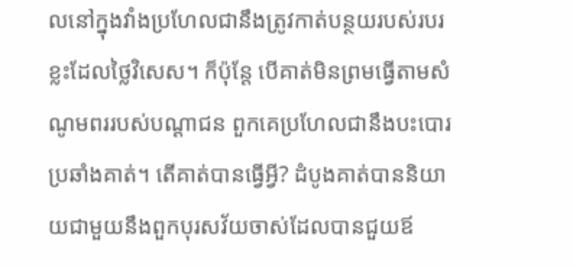លនៅក្នុងវាំងប្រហែលជានឹងត្រូវកាត់បន្ថយរបស់របរខ្លះដែលថ្លៃវិសេស។ ក៏ប៉ុន្ដែ បើគាត់មិនព្រមធ្វើតាមសំណូមពររបស់បណ្ដាជន ពួកគេប្រហែលជានឹងបះបោរប្រឆាំងគាត់។ តើគាត់បានធ្វើអ្វី? ដំបូងគាត់បាននិយាយជាមួយនឹងពួកបុរសវ័យចាស់ដែលបានជួយឪ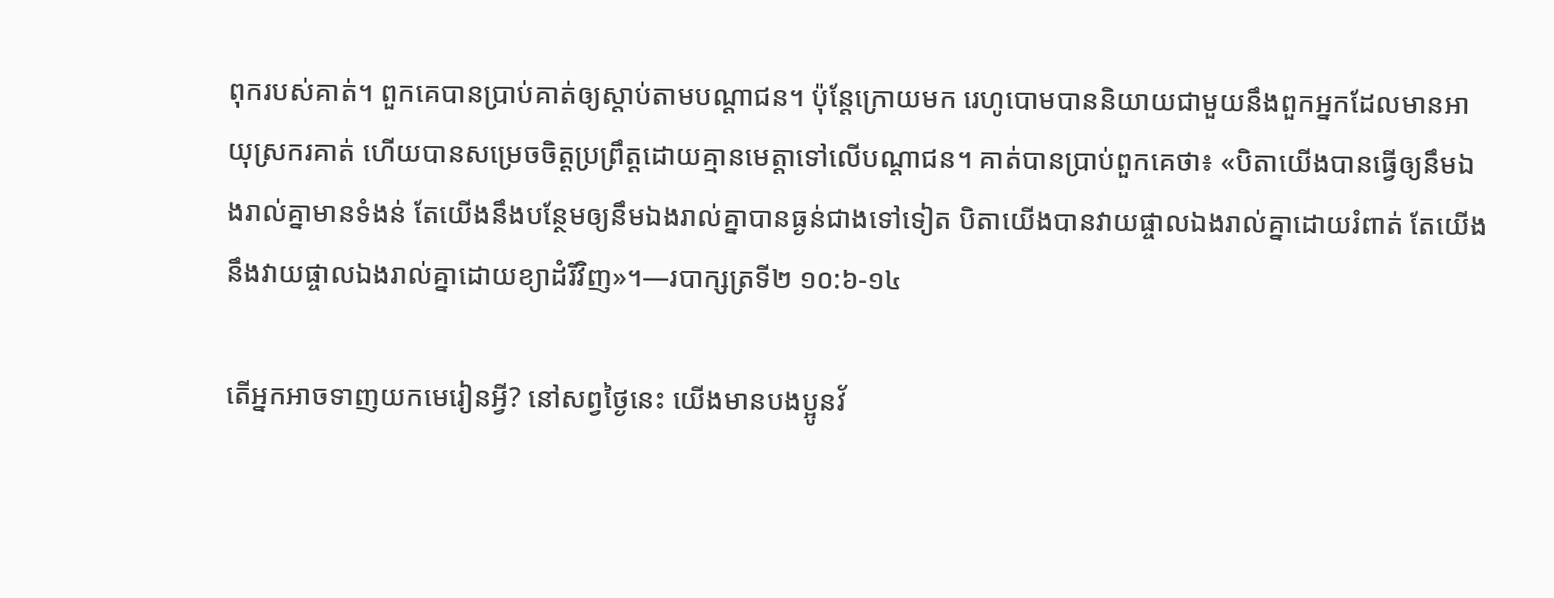ពុករបស់គាត់។ ពួកគេបានប្រាប់គាត់ឲ្យស្តាប់តាមបណ្ដាជន។ ប៉ុន្ដែក្រោយមក រេហូបោមបាននិយាយជាមួយនឹងពួកអ្នកដែលមានអាយុស្រករគាត់ ហើយបានសម្រេចចិត្ដប្រព្រឹត្ដដោយគ្មានមេត្ដាទៅលើបណ្ដាជន។ គាត់បានប្រាប់ពួកគេថា៖ «បិតាយើងបានធ្វើឲ្យនឹមឯងរាល់គ្នាមានទំងន់ តែយើងនឹងបន្ថែមឲ្យនឹមឯងរាល់គ្នាបានធ្ងន់ជាងទៅទៀត បិតាយើងបានវាយផ្ចាលឯងរាល់គ្នាដោយរំពាត់ តែយើងនឹងវាយផ្ចាលឯងរាល់គ្នាដោយខ្យាដំរីវិញ»។—របាក្សត្រទី២ ១០:៦-១៤

តើអ្នកអាចទាញយកមេរៀនអ្វី? នៅសព្វថ្ងៃនេះ យើងមានបងប្អូនវ័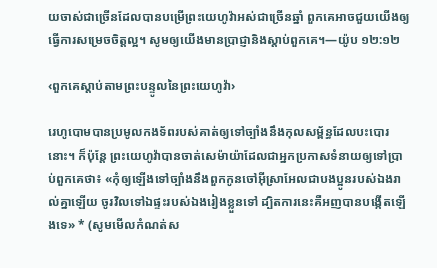យចាស់ជាច្រើនដែលបានបម្រើព្រះយេហូវ៉ាអស់ជាច្រើនឆ្នាំ ពួកគេអាចជួយយើងឲ្យធ្វើការសម្រេចចិត្ដល្អ។ សូមឲ្យយើងមានប្រាជ្ញានិងស្តាប់ពួកគេ។—យ៉ូប ១២:១២

‹ពួកគេស្តាប់តាមព្រះបន្ទូលនៃព្រះយេហូវ៉ា›

រេហូបោមបានប្រមូលកងទ័ពរបស់គាត់ឲ្យទៅច្បាំងនឹងកុលសម្ព័ន្ធដែលបះបោរនោះ។ ក៏ប៉ុន្ដែ ព្រះយេហូវ៉ាបានចាត់សេម៉ាយ៉ាដែលជាអ្នកប្រកាសទំនាយឲ្យទៅប្រាប់ពួកគេថា៖ «កុំឲ្យឡើងទៅច្បាំងនឹងពួកកូនចៅអ៊ីស្រាអែលជាបងប្អូនរបស់ឯងរាល់គ្នាឡើយ ចូរវិលទៅឯផ្ទះរបស់ឯងរៀងខ្លួនទៅ ដ្បិតការនេះគឺអញបានបង្កើតឡើងទេ» * (សូមមើលកំណត់ស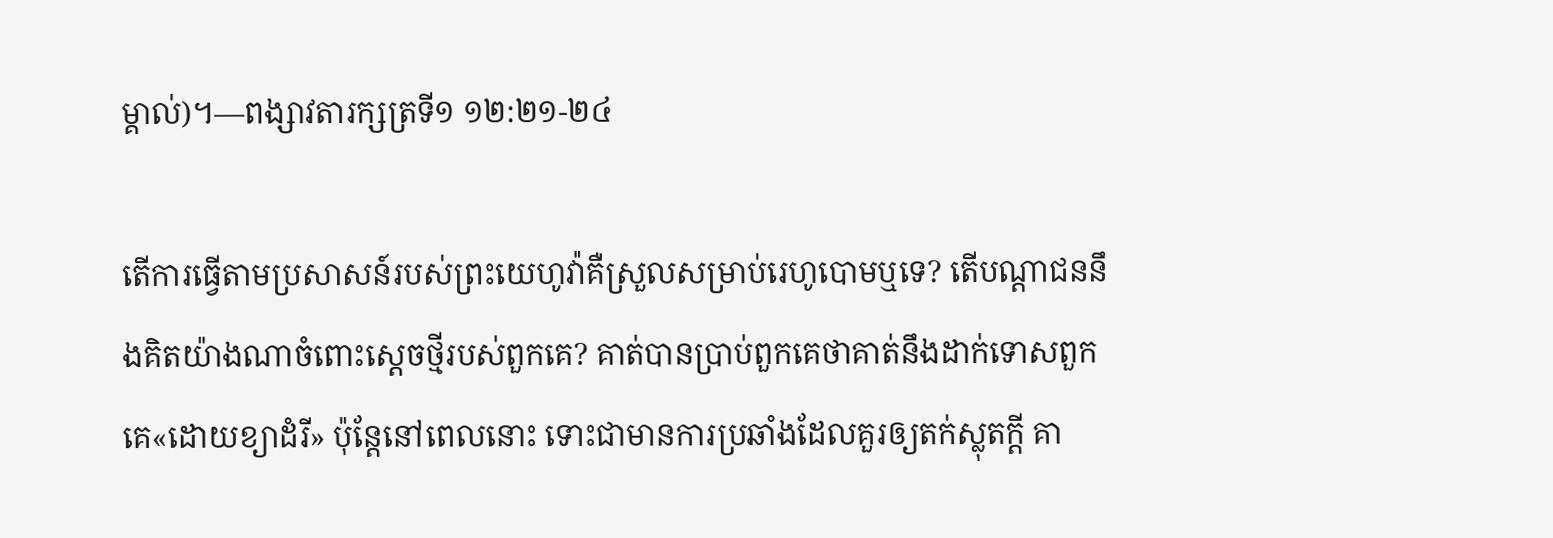ម្គាល់)។—ពង្សាវតារក្សត្រទី១ ១២:២១-២៤

តើការធ្វើតាមប្រសាសន៍របស់ព្រះយេហូវ៉ាគឺស្រួលសម្រាប់រេហូបោមឬទេ? តើបណ្ដាជននឹងគិតយ៉ាងណាចំពោះស្ដេចថ្មីរបស់ពួកគេ? គាត់បានប្រាប់ពួកគេថាគាត់នឹងដាក់ទោសពួកគេ«ដោយខ្យាដំរី» ប៉ុន្ដែនៅពេលនោះ ទោះជាមានការប្រឆាំងដែលគួរឲ្យតក់ស្លុតក្ដី គា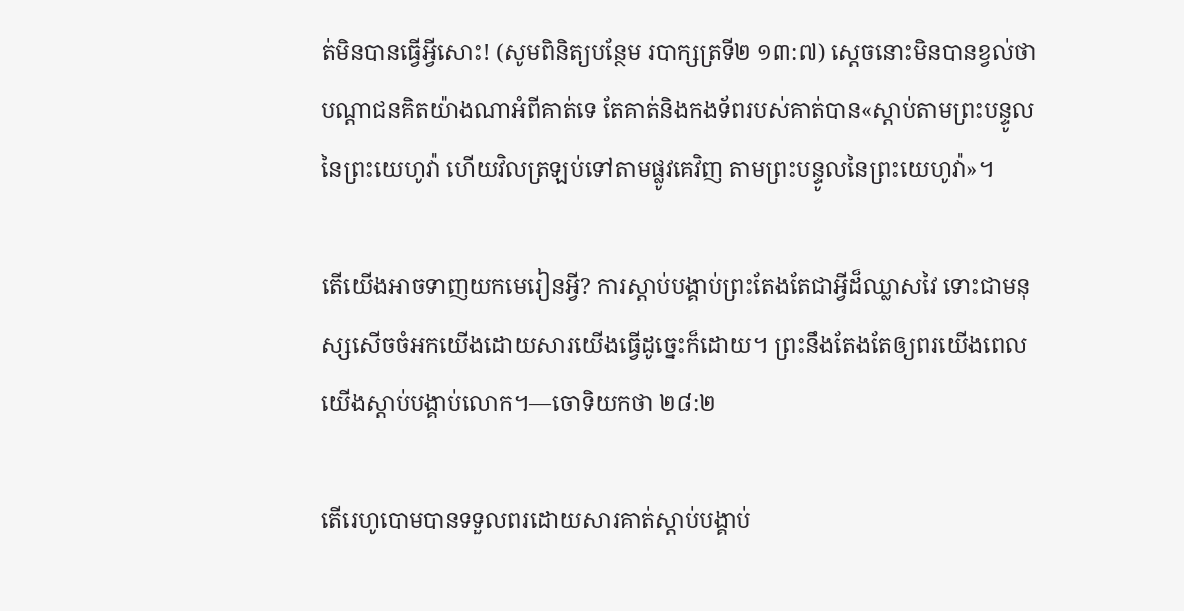ត់មិនបានធ្វើអ្វីសោះ! (សូមពិនិត្យបន្ថែម របាក្សត្រទី២ ១៣:៧) ស្ដេចនោះមិនបានខ្វល់ថាបណ្ដាជនគិតយ៉ាងណាអំពីគាត់ទេ តែគាត់និងកងទ័ពរបស់គាត់បាន«ស្តាប់តាមព្រះបន្ទូលនៃព្រះយេហូវ៉ា ហើយវិលត្រឡប់ទៅតាមផ្លូវគេវិញ តាមព្រះបន្ទូលនៃព្រះយេហូវ៉ា»។

តើយើងអាចទាញយកមេរៀនអ្វី? ការស្តាប់បង្គាប់ព្រះតែងតែជាអ្វីដ៏ឈ្លាសវៃ ទោះជាមនុស្សសើចចំអកយើងដោយសារយើងធ្វើដូច្នេះក៏ដោយ។ ព្រះនឹងតែងតែឲ្យពរយើងពេលយើងស្តាប់បង្គាប់លោក។—ចោទិយកថា ២៨:២

តើរេហូបោមបានទទួលពរដោយសារគាត់ស្តាប់បង្គាប់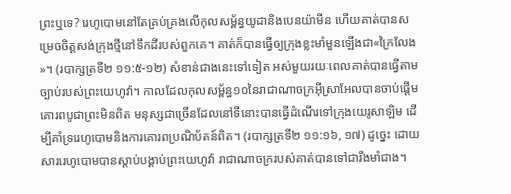ព្រះឬទេ? រេហូបោមនៅតែគ្រប់គ្រងលើកុលសម្ព័ន្ធយូដានិងបេនយ៉ាមីន ហើយគាត់បានសម្រេចចិត្ដសង់ក្រុងថ្មីនៅទឹកដីរបស់ពួកគេ។ គាត់ក៏បានធ្វើឲ្យក្រុងខ្លះមាំមួនឡើងជា«ក្រៃលែង»។ (របាក្សត្រទី២ ១១:៥-១២) សំខាន់ជាងនេះទៅទៀត អស់មួយរយៈពេលគាត់បានធ្វើតាមច្បាប់របស់ព្រះយេហូវ៉ា។ កាលដែលកុលសម្ព័ន្ធ១០នៃរាជាណាចក្រអ៊ីស្រាអែលបានចាប់ផ្ដើមគោរពបូជាព្រះមិនពិត មនុស្សជាច្រើនដែលនៅទីនោះបានធ្វើដំណើរទៅក្រុងយេរូសាឡិម ដើម្បីគាំទ្ររេហូបោមនិងការគោរពប្រណិប័តន៍ពិត។ (របាក្សត្រទី២ ១១:១៦, ១៧) ដូច្នេះ ដោយសាររេហូបោមបានស្តាប់បង្គាប់ព្រះយេហូវ៉ា រាជាណាចក្ររបស់គាត់បានទៅជារឹងមាំជាង។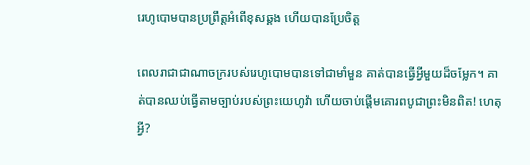រេហូបោមបានប្រព្រឹត្ដអំពើខុសឆ្គង ហើយបានប្រែចិត្ដ

ពេលរាជាជាណាចក្ររបស់រេហូបោមបានទៅជាមាំមួន គាត់បានធ្វើអ្វីមួយដ៏ចម្លែក។ គាត់បានឈប់ធ្វើតាមច្បាប់របស់ព្រះយេហូវ៉ា ហើយចាប់ផ្ដើមគោរពបូជាព្រះមិនពិត! ហេតុអ្វី?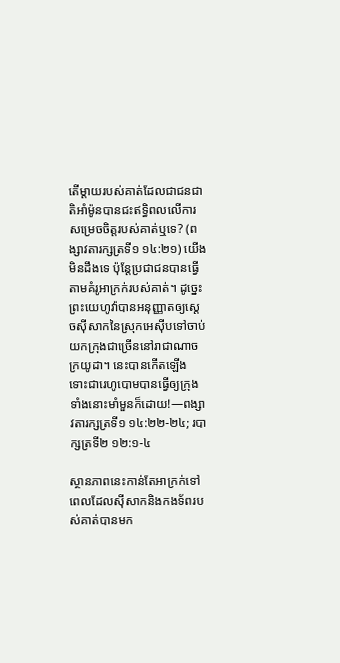តើម្ដាយរបស់គាត់ដែលជាជនជាតិអាំម៉ូនបានជះឥទ្ធិពលលើការសម្រេចចិត្ដរបស់គាត់ឬទេ? (ពង្សាវតារក្សត្រទី១ ១៤:២១) យើងមិនដឹងទេ ប៉ុន្ដែប្រជាជនបានធ្វើតាមគំរូអាក្រក់របស់គាត់។ ដូច្នេះ ព្រះយេហូវ៉ាបានអនុញ្ញាតឲ្យស្ដេចស៊ីសាកនៃស្រុកអេស៊ីបទៅចាប់យកក្រុងជាច្រើននៅរាជាណាចក្រយូដា។ នេះបានកើតឡើង ទោះជារេហូបោមបានធ្វើឲ្យក្រុងទាំងនោះមាំមួនក៏ដោយ!—ពង្សាវតារក្សត្រទី១ ១៤:២២-២៤; របាក្សត្រទី២ ១២:១-៤

ស្ថានភាពនេះកាន់តែអាក្រក់ទៅ ពេលដែលស៊ីសាកនិងកងទ័ពរបស់គាត់បានមក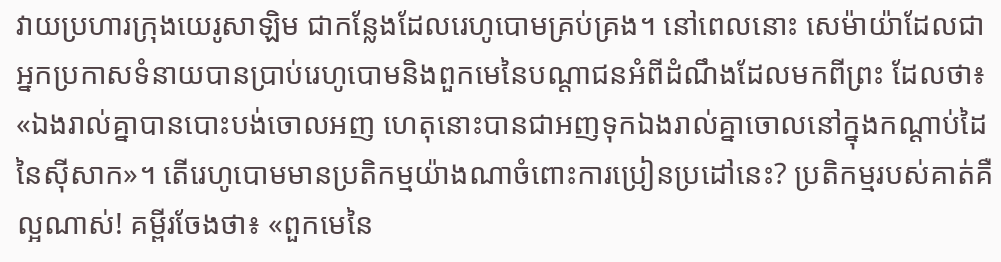វាយប្រហារក្រុងយេរូសាឡិម ជាកន្លែងដែលរេហូបោមគ្រប់គ្រង។ នៅពេលនោះ សេម៉ាយ៉ាដែលជាអ្នកប្រកាសទំនាយបានប្រាប់រេហូបោមនិងពួកមេនៃបណ្ដាជនអំពីដំណឹងដែលមកពីព្រះ ដែលថា៖ «ឯងរាល់គ្នាបានបោះបង់ចោលអញ ហេតុនោះបានជាអញទុកឯងរាល់គ្នាចោលនៅក្នុងកណ្ដាប់ដៃនៃស៊ីសាក»។ តើរេហូបោមមានប្រតិកម្មយ៉ាងណាចំពោះការប្រៀនប្រដៅនេះ? ប្រតិកម្មរបស់គាត់គឺល្អណាស់! គម្ពីរចែងថា៖ «ពួកមេនៃ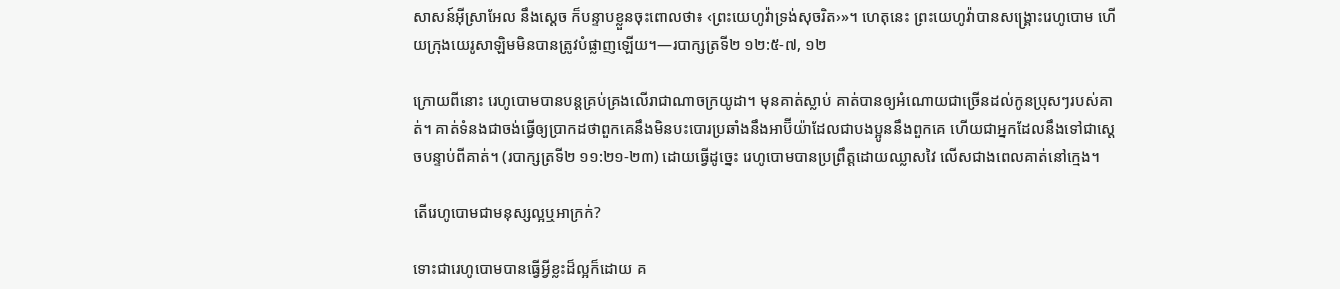សាសន៍អ៊ីស្រាអែល នឹងស្ដេច ក៏បន្ទាបខ្លួនចុះពោលថា៖ ‹ព្រះយេហូវ៉ាទ្រង់សុចរិត›»។ ហេតុនេះ ព្រះយេហូវ៉ាបានសង្គ្រោះរេហូបោម ហើយក្រុងយេរូសាឡិមមិនបានត្រូវបំផ្លាញឡើយ។—របាក្សត្រទី២ ១២:៥-៧, ១២

ក្រោយពីនោះ រេហូបោមបានបន្ដគ្រប់គ្រងលើរាជាណាចក្រយូដា។ មុនគាត់ស្លាប់ គាត់បានឲ្យអំណោយជាច្រើនដល់កូនប្រុសៗរបស់គាត់។ គាត់ទំនងជាចង់ធ្វើឲ្យប្រាកដថាពួកគេនឹងមិនបះបោរប្រឆាំងនឹងអាប៊ីយ៉ាដែលជាបងប្អូននឹងពួកគេ ហើយជាអ្នកដែលនឹងទៅជាស្ដេចបន្ទាប់ពីគាត់។ (របាក្សត្រទី២ ១១:២១-២៣) ដោយធ្វើដូច្នេះ រេហូបោមបានប្រព្រឹត្ដដោយឈ្លាសវៃ លើសជាងពេលគាត់នៅក្មេង។

តើរេហូបោមជាមនុស្សល្អឬអាក្រក់?

ទោះជារេហូបោមបានធ្វើអ្វីខ្លះដ៏ល្អក៏ដោយ គ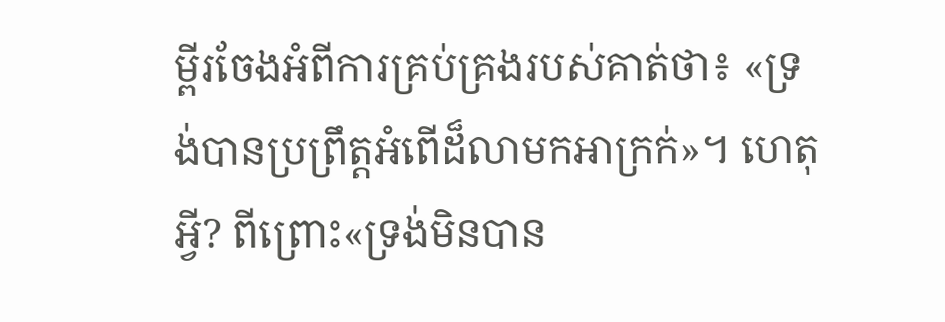ម្ពីរចែងអំពីការគ្រប់គ្រងរបស់គាត់ថា៖ «ទ្រង់បានប្រព្រឹត្ដអំពើដ៏លាមកអាក្រក់»។ ហេតុអ្វី? ពីព្រោះ«ទ្រង់មិនបាន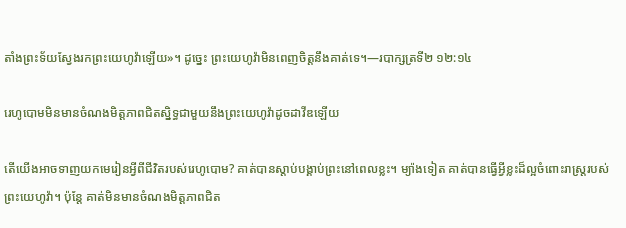តាំងព្រះទ័យស្វែងរកព្រះយេហូវ៉ាឡើយ»។ ដូច្នេះ ព្រះយេហូវ៉ាមិនពេញចិត្ដនឹងគាត់ទេ។—របាក្សត្រទី២ ១២:១៤

រេហូបោមមិនមានចំណងមិត្ដភាពជិតស្និទ្ធជាមួយនឹងព្រះយេហូវ៉ាដូចដាវីឌឡើយ

តើយើងអាចទាញយកមេរៀនអ្វីពីជីវិតរបស់រេហូបោម? គាត់បានស្តាប់បង្គាប់ព្រះនៅពេលខ្លះ។ ម្យ៉ាងទៀត គាត់បានធ្វើអ្វីខ្លះដ៏ល្អចំពោះរាស្ដ្ររបស់ព្រះយេហូវ៉ា។ ប៉ុន្ដែ គាត់មិនមានចំណងមិត្ដភាពជិត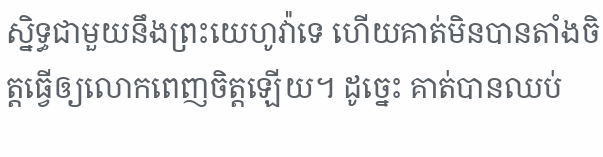ស្និទ្ធជាមួយនឹងព្រះយេហូវ៉ាទេ ហើយគាត់មិនបានតាំងចិត្ដធ្វើឲ្យលោកពេញចិត្ដឡើយ។ ដូច្នេះ គាត់បានឈប់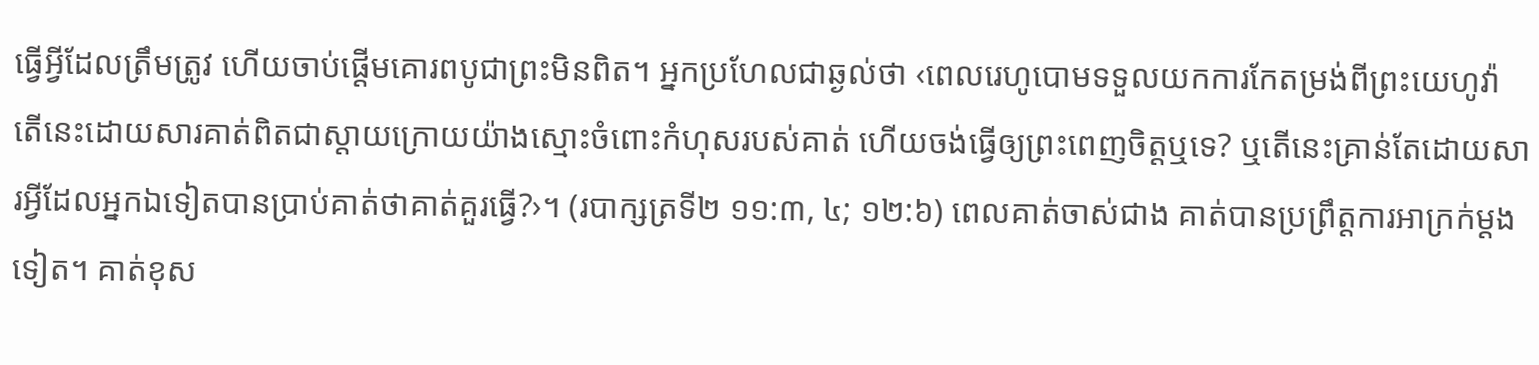ធ្វើអ្វីដែលត្រឹមត្រូវ ហើយចាប់ផ្ដើមគោរពបូជាព្រះមិនពិត។ អ្នកប្រហែលជាឆ្ងល់ថា ‹ពេលរេហូបោមទទួលយកការកែតម្រង់ពីព្រះយេហូវ៉ា តើនេះដោយសារគាត់ពិតជាស្តាយក្រោយយ៉ាងស្មោះចំពោះកំហុសរបស់គាត់ ហើយចង់ធ្វើឲ្យព្រះពេញចិត្ដឬទេ? ឬតើនេះគ្រាន់តែដោយសារអ្វីដែលអ្នកឯទៀតបានប្រាប់គាត់ថាគាត់គួរធ្វើ?›។ (របាក្សត្រទី២ ១១:៣, ៤; ១២:៦) ពេលគាត់ចាស់ជាង គាត់បានប្រព្រឹត្ដការអាក្រក់ម្ដងទៀត។ គាត់ខុស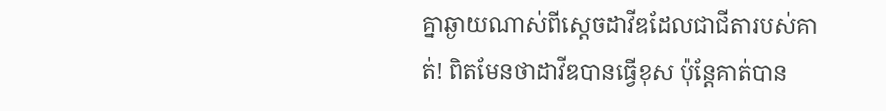គ្នាឆ្ងាយណាស់ពីស្ដេចដាវីឌដែលជាជីតារបស់គាត់! ពិតមែនថាដាវីឌបានធ្វើខុស ប៉ុន្ដែគាត់បាន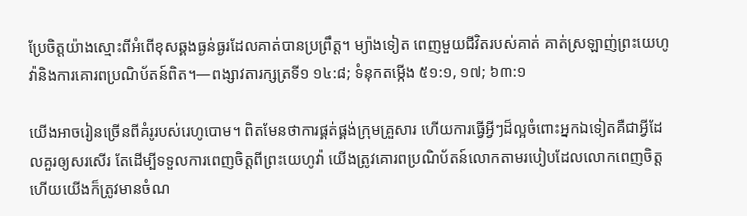ប្រែចិត្ដយ៉ាងស្មោះពីអំពើខុសឆ្គងធ្ងន់ធ្ងរដែលគាត់បានប្រព្រឹត្ដ។ ម្យ៉ាងទៀត ពេញមួយជីវិតរបស់គាត់ គាត់ស្រឡាញ់ព្រះយេហូវ៉ានិងការគោរពប្រណិប័តន៍ពិត។—ពង្សាវតារក្សត្រទី១ ១៤:៨; ទំនុកតម្កើង ៥១:១, ១៧; ៦៣:១

យើងអាចរៀនច្រើនពីគំរូរបស់រេហូបោម។ ពិតមែនថាការផ្គត់ផ្គង់ក្រុមគ្រួសារ ហើយការធ្វើអ្វីៗដ៏ល្អចំពោះអ្នកឯទៀតគឺជាអ្វីដែលគួរឲ្យសរសើរ តែដើម្បីទទួលការពេញចិត្ដពីព្រះយេហូវ៉ា យើងត្រូវគោរពប្រណិប័តន៍លោកតាមរបៀបដែលលោកពេញចិត្ដ ហើយយើងក៏ត្រូវមានចំណ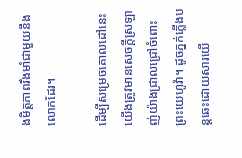ងមិត្ដភាពរឹងមាំជាមួយនឹងលោកដែរ។

ដើម្បីសម្រេចគោលដៅនេះ យើងត្រូវមានសេចក្ដីស្រឡាញ់យ៉ាងជ្រាលជ្រៅចំពោះព្រះយេហូវ៉ា។ ដូចភ្នក់ភ្លើងបន្ដឆេះដោយសារយើ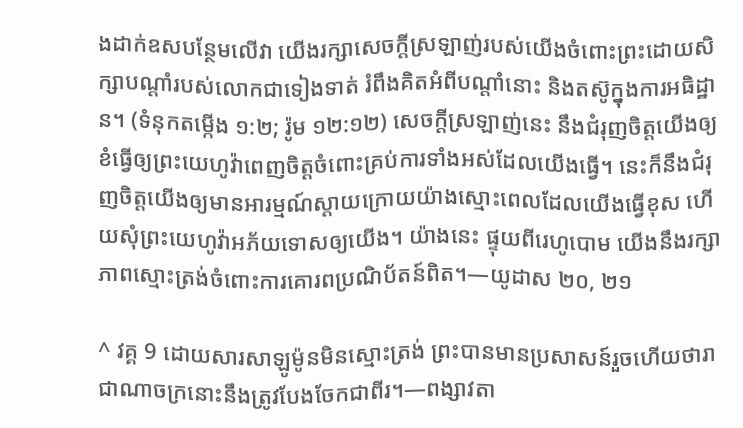ងដាក់ឧសបន្ថែមលើវា យើងរក្សាសេចក្ដីស្រឡាញ់របស់យើងចំពោះព្រះដោយសិក្សាបណ្ដាំរបស់លោកជាទៀងទាត់ រំពឹងគិតអំពីបណ្ដាំនោះ និងតស៊ូក្នុងការអធិដ្ឋាន។ (ទំនុកតម្កើង ១:២; រ៉ូម ១២:១២) សេចក្ដីស្រឡាញ់នេះ នឹងជំរុញចិត្ដយើងឲ្យខំធ្វើឲ្យព្រះយេហូវ៉ាពេញចិត្ដចំពោះគ្រប់ការទាំងអស់ដែលយើងធ្វើ។ នេះក៏នឹងជំរុញចិត្ដយើងឲ្យមានអារម្មណ៍ស្តាយក្រោយយ៉ាងស្មោះពេលដែលយើងធ្វើខុស ហើយសុំព្រះយេហូវ៉ាអភ័យទោសឲ្យយើង។ យ៉ាងនេះ ផ្ទុយពីរេហូបោម យើងនឹងរក្សាភាពស្មោះត្រង់ចំពោះការគោរពប្រណិប័តន៍ពិត។—យូដាស ២០, ២១

^ វគ្គ 9 ដោយសារសាឡូម៉ូនមិនស្មោះត្រង់ ព្រះបានមានប្រសាសន៍រួចហើយថារាជាណាចក្រនោះនឹងត្រូវបែងចែកជាពីរ។—ពង្សាវតា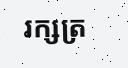រក្សត្រ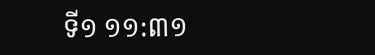ទី១ ១១:៣១